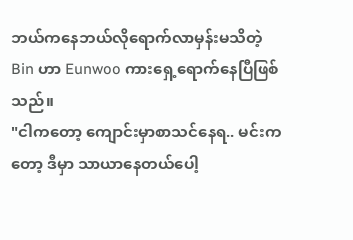ဘယ်ကနေဘယ်လိုရောက်လာမှန်းမသိတဲ့ Bin ဟာ Eunwoo ကားရှေ့ရောက်နေပြီဖြစ်သည်။
"ငါကတော့ ကျောင်းမှာစာသင်နေရ.. မင်းကတော့ ဒီမှာ သာယာနေတယ်ပေါ့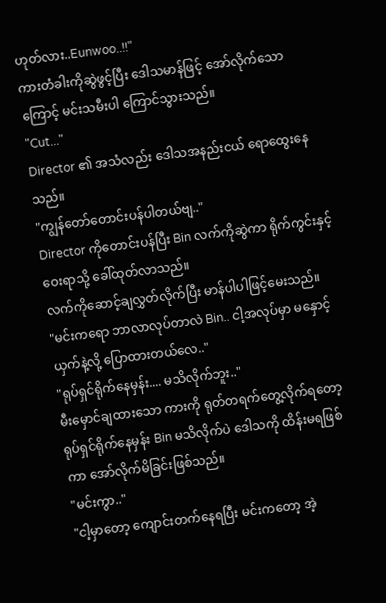ဟုတ်လား..Eunwoo..!!"
ကားတံခါးကိုဆွဲဖွင့်ပြီး ဒေါသမာန်ဖြင့် အော်လိုက်သောကြောင့် မင်းသမီးပါ ကြောင်သွားသည်။
"Cut..."
Director ၏ အသံလည်း ဒေါသအနည်းငယ် ရောထွေးနေသည်။
"ကျွန်တော်တောင်းပန်ပါတယ်ဗျ.."
Director ကိုတောင်းပန်ပြီး Bin လက်ကိုဆွဲကာ ရိုက်ကွင်းနှင့်ဝေးရာသို့ ခေါ်ထုတ်လာသည်။
လက်ကိုဆောင့်ချလွှတ်လိုက်ပြီး မာန်ပါပါဖြင့်မေးသည်။
"မင်းကရော ဘာလာလုပ်တာလဲ Bin.. ငါ့အလုပ်မှာ မနှောင့်ယှက်နဲ့လို့ ပြောထားတယ်လေ.."
"ရုပ်ရှင်ရိုက်နေမှန်း.... မသိလိုက်ဘူး.."
မီးမှောင်ချထားသော ကားကို ရုတ်တရက်တွေ့လိုက်ရတော့ ရုပ်ရှင်ရိုက်နေမှန်း Bin မသိလိုက်ပဲ ဒေါသကို ထိန်းမရဖြစ်ကာ အော်လိုက်မိခြင်းဖြစ်သည်။
"မင်းကွာ.."
"ငါ့မှာတော့ ကျောင်းတက်နေရပြီး မင်းကတော့ အဲ့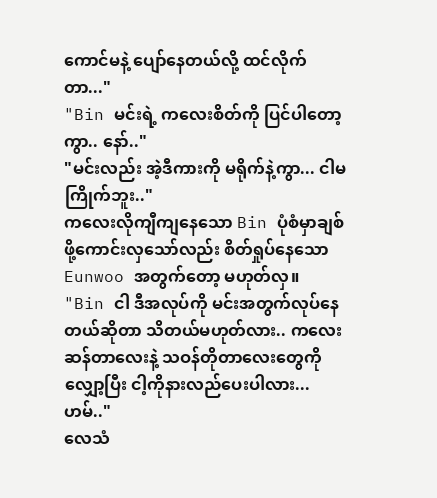ကောင်မနဲ့ ပျော်နေတယ်လို့ ထင်လိုက်တာ..."
"Bin မင်းရဲ့ ကလေးစိတ်ကို ပြင်ပါတော့ကွာ.. နော်.."
"မင်းလည်း အဲ့ဒီကားကို မရိုက်နဲ့ကွာ... ငါမကြိုက်ဘူး.."
ကလေးလိုကျီကျနေသော Bin ပုံစံမှာချစ်ဖို့ကောင်းလှသော်လည်း စိတ်ရှုပ်နေသော Eunwoo အတွက်တော့ မဟုတ်လှ။
"Bin ငါ ဒီအလုပ်ကို မင်းအတွက်လုပ်နေတယ်ဆိုတာ သိတယ်မဟုတ်လား.. ကလေးဆန်တာလေးနဲ့ သဝန်တိုတာလေးတွေကို လျှော့ပြီး ငါ့ကိုနားလည်ပေးပါလား...ဟမ်.."
လေသံ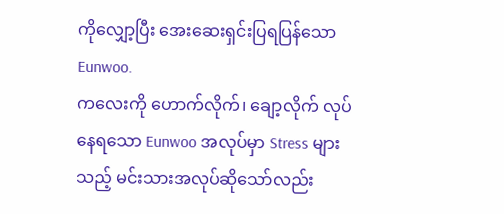ကိုလျှော့ပြီး အေးဆေးရှင်းပြရပြန်သော Eunwoo.
ကလေးကို ဟောက်လိုက်၊ ချော့လိုက် လုပ်နေရသော Eunwoo အလုပ်မှာ Stress များသည့် မင်းသားအလုပ်ဆိုသော်လည်း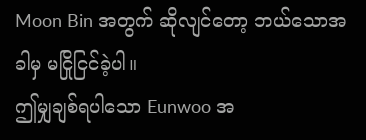Moon Bin အတွက် ဆိုလျင်တော့ ဘယ်သောအခါမှ မငြိုငြင်ခဲ့ပါ။
ဤမျှချစ်ရပါသော Eunwoo အ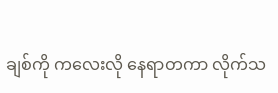ချစ်ကို ကလေးလို နေရာတကာ လိုက်သ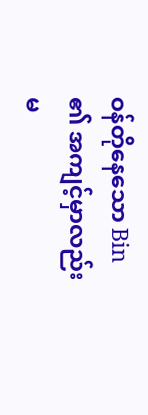ဝန်တိုနေသော Bin ၏ အကျင့်မှာလည်း မ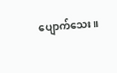ပျောက်သေး။